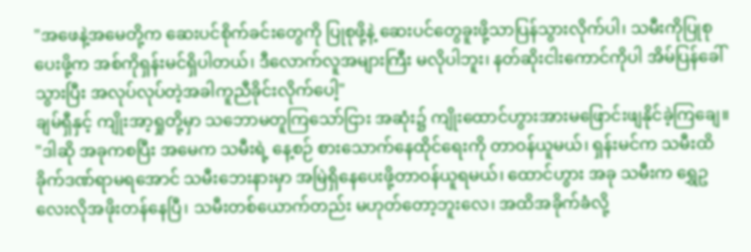"အဖေနဲ့အမေတို့က ဆေးပင်စိုက်ခင်းတွေကို ပြုစုဖို့နဲ့ ဆေးပင်တွေခူးဖို့သာပြန်သွားလိုက်ပါ၊ သမီးကိုပြုစုပေးဖို့က အစ်ကိုရှန်းမင်ရှိပါတယ်၊ ဒီလောက်လူအများကြီး မလိုပါဘူး၊ နတ်ဆိုးငါးကောင်ကိုပါ အိမ်ပြန်ခေါ်သွားပြီး အလုပ်လုပ်တဲ့အခါကူညီခိုင်းလိုက်ပေါ့"
ချမ်ရှီနှင့် ကျိုးအာ့ရှုတို့မှာ သဘောမတူကြသော်ငြား အဆုံး၌ ကျိုးထောင်ဟွားအားမဖြောင်းဖျနိုင်ခဲ့ကြချေ။
"ဒါဆို အခုကစပြီး အမေက သမီးရဲ့ နေ့စဉ် စားသောက်နေထိုင်ရေးကို တာဝန်ယူမယ်၊ ရှန်းမင်က သမီးထိခိုက်ဒဏ်ရာမရအောင် သမီးဘေးနားမှာ အမြဲရှိနေပေးဖို့တာဝန်ယူရမယ်၊ ထောင်ဟွား အခု သမီးက ရွှေဥလေးလိုအဖိုးတန်နေပြီ၊ သမီးတစ်ယောက်တည်း မဟုတ်တော့ဘူးလေ၊ အထိအခိုက်ခံလို့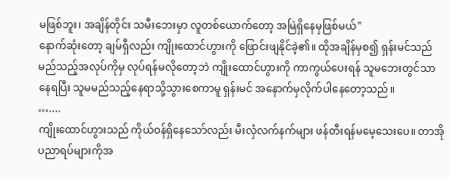မဖြစ်ဘူး၊ အချိန်တိုင်း သမီးဘေးမှာ လူတစ်ယောက်တော့ အမြဲရှိနေမှဖြစ်မယ်"
နောက်ဆုံးတော့ ချမ်ရှီလည်း ကျိုးထောင်ဟွားကို ဖြောင်းဖျနိုင်ခဲ့၏။ ထိုအချိန်မှစ၍ ရှန်းမင်သည် မည်သည့်အလုပ်ကိုမှ လုပ်ရန်မလိုတော့ဘဲ ကျိုးထောင်ဟွားကို ကာကွယ်ပေးရန် သူမဘေးတွင်သာနေရပြီး သူမမည်သည့်နေရာသို့သွားစေကာမူ ရှန်းမင် အနောက်မှလိုက်ပါနေတော့သည်။
…....
ကျိုးထောင်ဟွားသည် ကိုယ်ဝန်ရှိနေသော်လည်း မီးလှံလက်နက်များ ဖန်တီးရန်မမေ့သေးပေ။ တာအိုပညာရပ်များကိုအ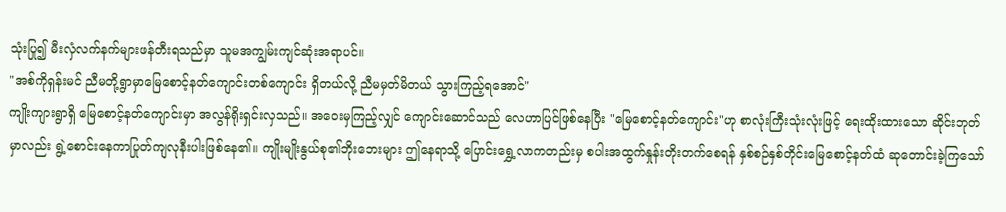သုံးပြု၍ မီးလှံလက်နက်များဖန်တီးရသည်မှာ သူမအကျွမ်းကျင်ဆုံးအရာပင်။
"အစ်ကိုရှန်းမင် ညီမတို့ရွာမှာမြေစောင့်နတ်ကျောင်းတစ်ကျောင်း ရှိတယ်လို့ ညီမမှတ်မိတယ် သွားကြည့်ရအောင်"
ကျိုးကျားရွာရှိ မြေစောင့်နတ်ကျောင်းမှာ အလွန်ရိုးရှင်းလှသည်။ အဝေးမှကြည့်လျှင် ကျောင်းဆောင်သည် လေဟာပြင်ဖြစ်နေပြီး "မြေစောင့်နတ်ကျောင်း"ဟု စာလုံးကြီးသုံးလုံးဖြင့် ရေးထိုးထားသော ဆိုင်းဘုတ်မှာလည်း ရွဲ့စောင်းနေကာပြုတ်ကျလုနီးပါးဖြစ်နေ၏။ ကျိုးမျိုးနွယ်စု၏ဘိုးဘေးများ ဤနေရာသို့ ပြောင်းရွှေ့လာကတည်းမှ စပါးအထွက်နှုန်းတိုးတက်စေရန် နှစ်စဉ်နှစ်တိုင်းမြေစောင့်နတ်ထံ ဆုတောင်းခဲ့ကြသော်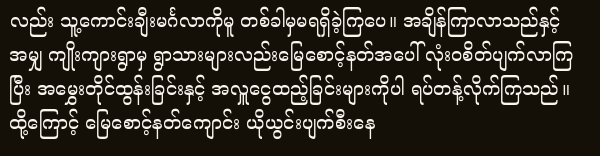လည်း သူ့ကောင်းချီးမင်္ဂလာကိုမူ တစ်ခါမှမရရှိခဲ့ကြပေ။ အချိန်ကြာလာသည်နှင့်အမျှ ကျိုးကျားရွာမှ ရွာသားများလည်းမြေစောင့်နတ်အပေါ် လုံးဝစိတ်ပျက်လာကြပြီး အမွှေးတိုင်ထွန်းခြင်းနှင့် အလှူငွေထည့်ခြင်းများကိုပါ ရပ်တန့်လိုက်ကြသည်။ ထို့ကြောင့် မြေစောင့်နတ်ကျောင်း ယိုယွင်းပျက်စီးနေ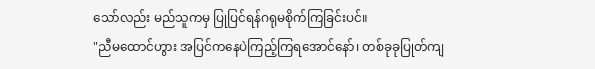သော်လည်း မည်သူကမှ ပြုပြင်ရန်ဂရုမစိုက်ကြခြင်းပင်။
"ညီမထောင်ဟွား အပြင်ကနေပဲကြည့်ကြရအောင်နော်၊ တစ်ခုခုပြုတ်ကျ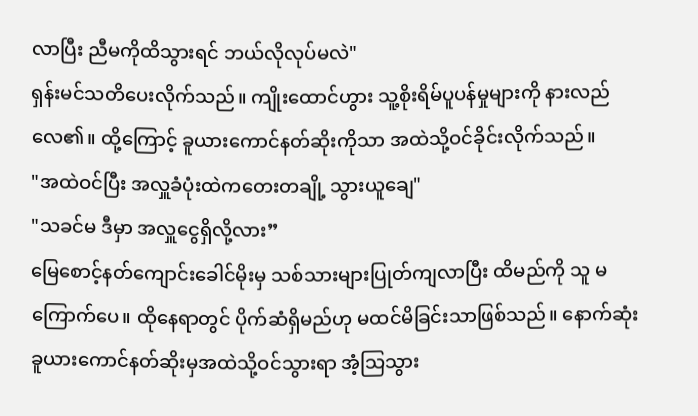လာပြီး ညီမကိုထိသွားရင် ဘယ်လိုလုပ်မလဲ"
ရှန်းမင်သတိပေးလိုက်သည်။ ကျိုးထောင်ဟွား သူ့စိုးရိမ်ပူပန်မှုများကို နားလည်လေ၏။ ထို့ကြောင့် ခူယားကောင်နတ်ဆိုးကိုသာ အထဲသို့ဝင်ခိုင်းလိုက်သည်။
"အထဲဝင်ပြီး အလှူခံပုံးထဲကတေးတချို့ သွားယူချေ"
"သခင်မ ဒီမှာ အလှူငွေရှိလို့လား”
မြေစောင့်နတ်ကျောင်းခေါင်မိုးမှ သစ်သားများပြုတ်ကျလာပြီး ထိမည်ကို သူ မကြောက်ပေ။ ထိုနေရာတွင် ပိုက်ဆံရှိမည်ဟု မထင်မိခြင်းသာဖြစ်သည်။ နောက်ဆုံး ခူယားကောင်နတ်ဆိုးမှအထဲသို့ဝင်သွားရာ အံ့သြသွား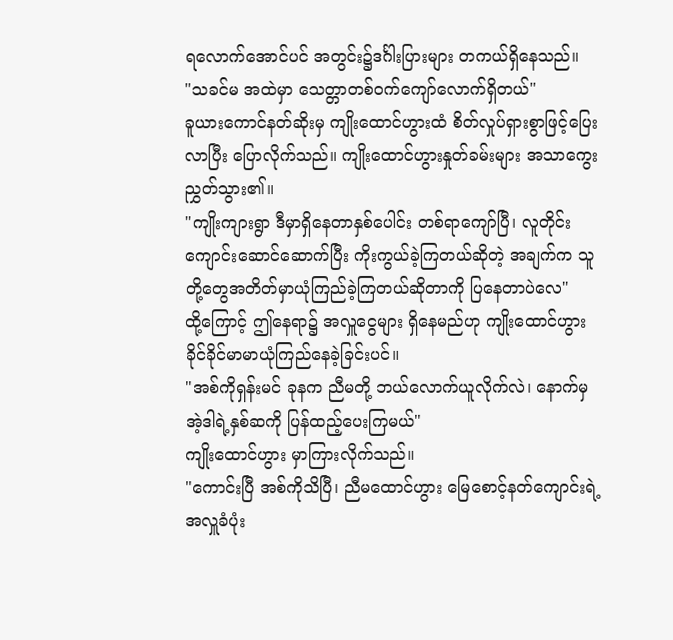ရလောက်အောင်ပင် အတွင်း၌ဒင်္ဂါးပြားများ တကယ်ရှိနေသည်။
"သခင်မ အထဲမှာ သေတ္တာတစ်ဝက်ကျော်လောက်ရှိတယ်"
ခူယားကောင်နတ်ဆိုးမှ ကျိုးထောင်ဟွားထံ စိတ်လှုပ်ရှားစွာဖြင့်ပြေးလာပြီး ပြောလိုက်သည်။ ကျိုးထောင်ဟွားနှုတ်ခမ်းများ အသာကွေးညွှတ်သွား၏။
"ကျိုးကျားရွာ ဒီမှာရှိနေတာနှစ်ပေါင်း တစ်ရာကျော်ပြီ၊ လူတိုင်း ကျောင်းဆောင်ဆောက်ပြီး ကိုးကွယ်ခဲ့ကြတယ်ဆိုတဲ့ အချက်က သူတို့တွေအတိတ်မှာယုံကြည်ခဲ့ကြတယ်ဆိုတာကို ပြနေတာပဲလေ"
ထို့ကြောင့် ဤနေရာ၌ အလှူငွေများ ရှိနေမည်ဟု ကျိုးထောင်ဟွား ခိုင်ခိုင်မာမာယုံကြည်နေခဲ့ခြင်းပင်။
"အစ်ကိုရှန်းမင် ခုနက ညီမတို့ ဘယ်လောက်ယူလိုက်လဲ၊ နောက်မှ အဲ့ဒါရဲ့နှစ်ဆကို ပြန်ထည့်ပေးကြမယ်"
ကျိုးထောင်ဟွား မှာကြားလိုက်သည်။
"ကောင်းပြီ အစ်ကိုသိပြီ၊ ညီမထောင်ဟွား မြေစောင့်နတ်ကျောင်းရဲ့ အလှူခံပုံး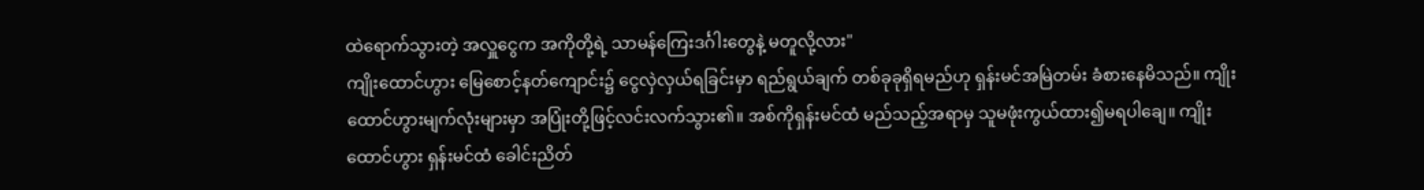ထဲရောက်သွားတဲ့ အလှူငွေက အကိုတို့ရဲ့ သာမန်ကြေးဒင်္ဂါးတွေနဲ့ မတူလို့လား"
ကျိုးထောင်ဟွား မြေစောင့်နတ်ကျောင်း၌ ငွေလှဲလှယ်ရခြင်းမှာ ရည်ရွယ်ချက် တစ်ခုခုရှိရမည်ဟု ရှန်းမင်အမြဲတမ်း ခံစားနေမိသည်။ ကျိုးထောင်ဟွားမျက်လုံးများမှာ အပြုံးတို့ဖြင့်လင်းလက်သွား၏။ အစ်ကိုရှန်းမင်ထံ မည်သည့်အရာမှ သူမဖုံးကွယ်ထား၍မရပါချေ။ ကျိုးထောင်ဟွား ရှန်းမင်ထံ ခေါင်းညိတ်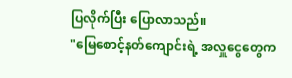ပြလိုက်ပြီး ပြောလာသည်။
"မြေစောင့်နတ်ကျောင်းရဲ့ အလှူငွေတွေက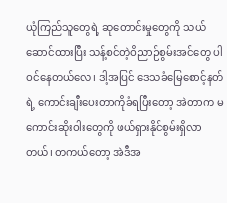ယုံကြည်သူတွေရဲ့ ဆုတောင်းမှုတွေကို သယ်ဆောင်ထားပြီး သန့်စင်တဲ့ဝိညာဉ်စွမ်းအင်တွေ ပါဝင်နေတယ်လေ၊ ဒါ့အပြင် ဒေသခံမြေစောင့်နတ်ရဲ့ ကောင်းချီးပေးတာကိုခံရပြီးတော့ အဲတာက မကောင်းဆိုးဝါးတွေကို ဖယ်ရှားနိုင်စွမ်းရှိလာတယ်၊ တကယ်တော့ အဲဒီအ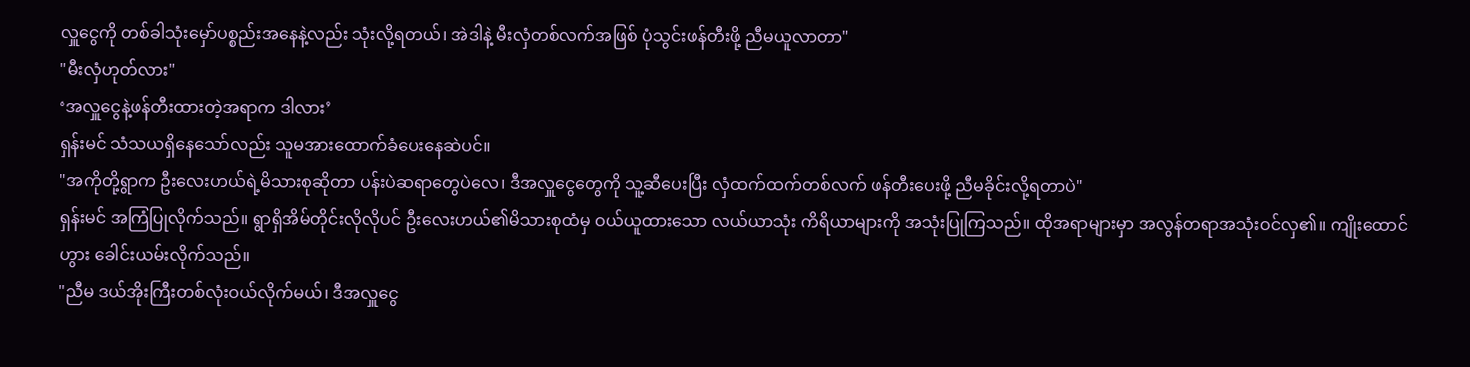လှူငွေကို တစ်ခါသုံးမှော်ပစ္စည်းအနေနဲ့လည်း သုံးလို့ရတယ်၊ အဲဒါနဲ့ မီးလှံတစ်လက်အဖြစ် ပုံသွင်းဖန်တီးဖို့ ညီမယူလာတာ"
"မီးလှံဟုတ်လား"
‘အလှူငွေနဲ့ဖန်တီးထားတဲ့အရာက ဒါလား’
ရှန်းမင် သံသယရှိနေသော်လည်း သူမအားထောက်ခံပေးနေဆဲပင်။
"အကိုတို့ရွာက ဦးလေးဟယ်ရဲ့မိသားစုဆိုတာ ပန်းပဲဆရာတွေပဲလေ၊ ဒီအလှူငွေတွေကို သူ့ဆီပေးပြီး လှံထက်ထက်တစ်လက် ဖန်တီးပေးဖို့ ညီမခိုင်းလို့ရတာပဲ"
ရှန်းမင် အကြံပြုလိုက်သည်။ ရွာရှိအိမ်တိုင်းလိုလိုပင် ဦးလေးဟယ်၏မိသားစုထံမှ ဝယ်ယူထားသော လယ်ယာသုံး ကိရိယာများကို အသုံးပြုကြသည်။ ထိုအရာများမှာ အလွန်တရာအသုံးဝင်လှ၏။ ကျိုးထောင်ဟွား ခေါင်းယမ်းလိုက်သည်။
"ညီမ ဒယ်အိုးကြီးတစ်လုံးဝယ်လိုက်မယ်၊ ဒီအလှူငွေ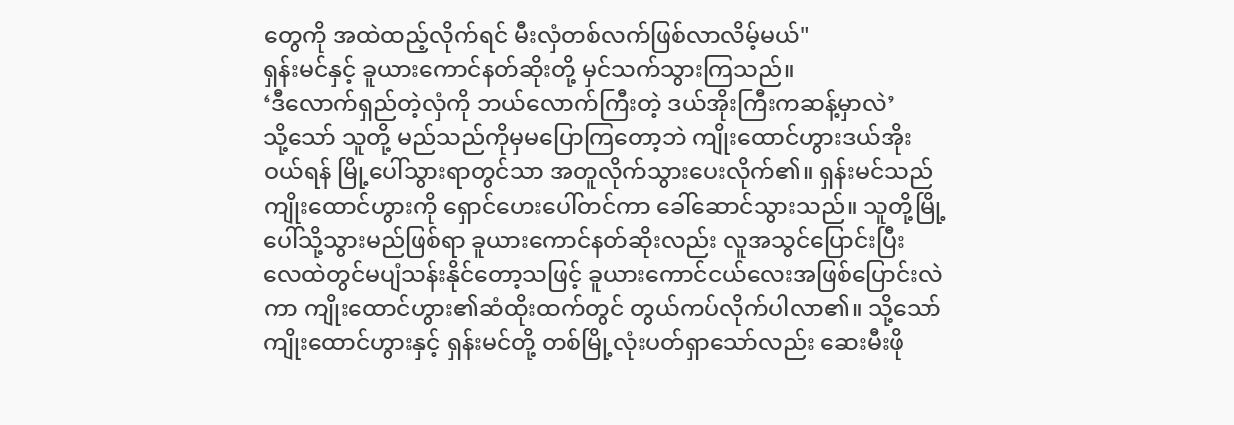တွေကို အထဲထည့်လိုက်ရင် မီးလှံတစ်လက်ဖြစ်လာလိမ့်မယ်"
ရှန်းမင်နှင့် ခူယားကောင်နတ်ဆိုးတို့ မှင်သက်သွားကြသည်။
‘ဒီလောက်ရှည်တဲ့လှံကို ဘယ်လောက်ကြီးတဲ့ ဒယ်အိုးကြီးကဆန့်မှာလဲ’
သို့သော် သူတို့ မည်သည်ကိုမှမပြောကြတော့ဘဲ ကျိုးထောင်ဟွားဒယ်အိုးဝယ်ရန် မြို့ပေါ်သွားရာတွင်သာ အတူလိုက်သွားပေးလိုက်၏။ ရှန်းမင်သည် ကျိုးထောင်ဟွားကို ရှောင်ဟေးပေါ်တင်ကာ ခေါ်ဆောင်သွားသည်။ သူတို့မြို့ပေါ်သို့သွားမည်ဖြစ်ရာ ခူယားကောင်နတ်ဆိုးလည်း လူအသွင်ပြောင်းပြီး လေထဲတွင်မပျံသန်းနိုင်တော့သဖြင့် ခူယားကောင်ငယ်လေးအဖြစ်ပြောင်းလဲကာ ကျိုးထောင်ဟွား၏ဆံထိုးထက်တွင် တွယ်ကပ်လိုက်ပါလာ၏။ သို့သော် ကျိုးထောင်ဟွားနှင့် ရှန်းမင်တို့ တစ်မြို့လုံးပတ်ရှာသော်လည်း ဆေးမီးဖို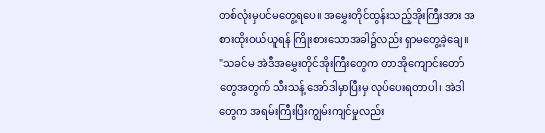တစ်လုံးမှပင်မတွေ့ရပေ။ အမွှေးတိုင်ထွန်းသည့်အိုးကြီးအား အစားထိုးဝယ်ယူရန် ကြိုးစားသောအခါ၌လည်း ရှာမတွေ့ခဲ့ချေ။
"သခင်မ အဲဒီအမွှေးတိုင်အိုးကြီးတွေက တာအိုကျောင်းတော်တွေအတွက် သီးသန့် အော်ဒါမှာပြီးမှ လုပ်ပေးရတာပါ၊ အဲဒါတွေက အရမ်းကြီးပြီးကျွမ်းကျင်မှုလည်း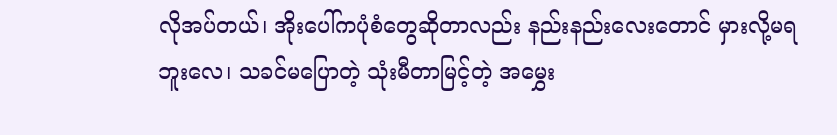လိုအပ်တယ်၊ အိုးပေါ်ကပုံစံတွေဆိုတာလည်း နည်းနည်းလေးတောင် မှားလို့မရဘူးလေ၊ သခင်မပြောတဲ့ သုံးမီတာမြင့်တဲ့ အမွှေး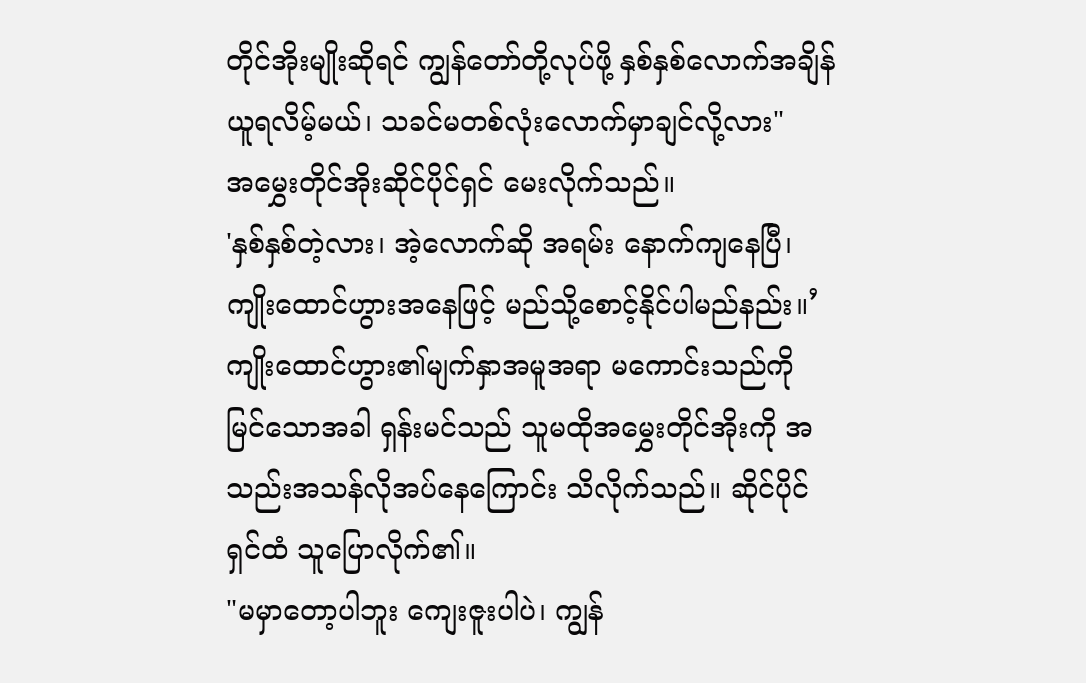တိုင်အိုးမျိုးဆိုရင် ကျွန်တော်တို့လုပ်ဖို့ နှစ်နှစ်လောက်အချိန်ယူရလိမ့်မယ်၊ သခင်မတစ်လုံးလောက်မှာချင်လို့လား"
အမွှေးတိုင်အိုးဆိုင်ပိုင်ရှင် မေးလိုက်သည်။
'နှစ်နှစ်တဲ့လား၊ အဲ့လောက်ဆို အရမ်း နောက်ကျနေပြီ၊ ကျိုးထောင်ဟွားအနေဖြင့် မည်သို့စောင့်နိုင်ပါမည်နည်း။’
ကျိုးထောင်ဟွား၏မျက်နှာအမူအရာ မကောင်းသည်ကို မြင်သောအခါ ရှန်းမင်သည် သူမထိုအမွှေးတိုင်အိုးကို အသည်းအသန်လိုအပ်နေကြောင်း သိလိုက်သည်။ ဆိုင်ပိုင်ရှင်ထံ သူပြောလိုက်၏။
"မမှာတော့ပါဘူး ကျေးဇူးပါပဲ၊ ကျွန်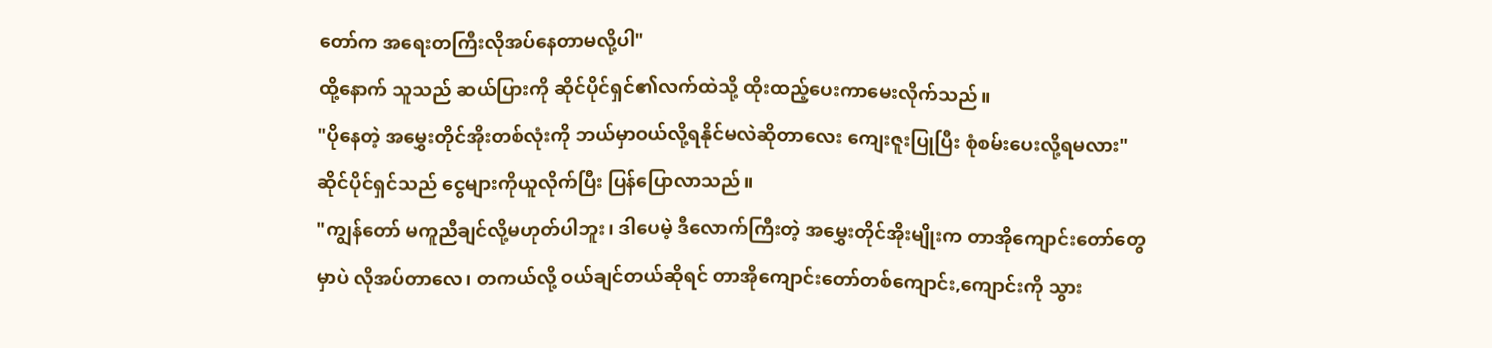တော်က အရေးတကြီးလိုအပ်နေတာမလို့ပါ"
ထို့နောက် သူသည် ဆယ်ပြားကို ဆိုင်ပိုင်ရှင်၏လက်ထဲသို့ ထိုးထည့်ပေးကာမေးလိုက်သည်။
"ပိုနေတဲ့ အမွှေးတိုင်အိုးတစ်လုံးကို ဘယ်မှာဝယ်လို့ရနိုင်မလဲဆိုတာလေး ကျေးဇူးပြုပြီး စုံစမ်းပေးလို့ရမလား"
ဆိုင်ပိုင်ရှင်သည် ငွေများကိုယူလိုက်ပြီး ပြန်ပြောလာသည်။
"ကျွန်တော် မကူညီချင်လို့မဟုတ်ပါဘူး၊ ဒါပေမဲ့ ဒီလောက်ကြီးတဲ့ အမွှေးတိုင်အိုးမျိုးက တာအိုကျောင်းတော်တွေမှာပဲ လိုအပ်တာလေ၊ တကယ်လို့ ဝယ်ချင်တယ်ဆိုရင် တာအိုကျောင်းတော်တစ်ကျောင်း,ကျောင်းကို သွား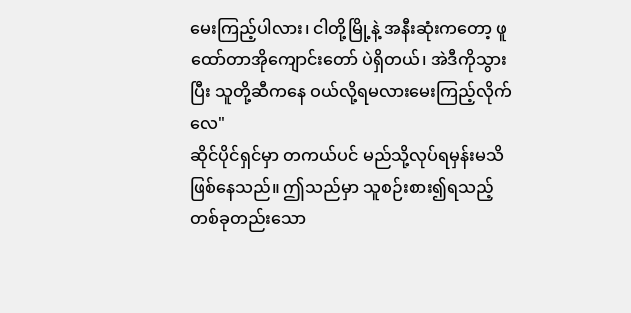မေးကြည့်ပါလား၊ ငါတို့မြို့နဲ့ အနီးဆုံးကတော့ ဖူထော်တာအိုကျောင်းတော် ပဲရှိတယ်၊ အဲဒီကိုသွားပြီး သူတို့ဆီကနေ ဝယ်လို့ရမလားမေးကြည့်လိုက်လေ"
ဆိုင်ပိုင်ရှင်မှာ တကယ်ပင် မည်သို့လုပ်ရမှန်းမသိဖြစ်နေသည်။ ဤသည်မှာ သူစဉ်းစား၍ရသည့် တစ်ခုတည်းသော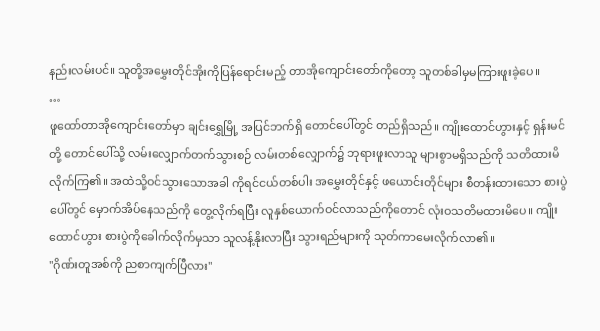နည်းလမ်းပင်။ သူတို့အမွှေးတိုင်အိုးကိုပြန်ရောင်းမည့် တာအိုကျောင်းတော်ကိုတော့ သူတစ်ခါမှမကြားဖူးခဲ့ပေ။
…
ဖူထော်တာအိုကျောင်းတော်မှာ ချင်းရွှေမြို့ အပြင်ဘက်ရှိ တောင်ပေါ်တွင် တည်ရှိသည်။ ကျိုးထောင်ဟွားနှင့် ရှန်းမင်တို့ တောင်ပေါ်သို့ လမ်းလျှောက်တက်သွားစဉ် လမ်းတစ်လျှောက်၌ ဘုရားဖူးလာသူ များစွာမရှိသည်ကို သတိထားမိလိုက်ကြ၏။ အထဲသို့ဝင်သွားသောအခါ ကိုရင်ငယ်တစ်ပါး အမွှေးတိုင်နှင့် ဖယောင်းတိုင်များ စီတန်းထားသော စားပွဲပေါ်တွင် မှောက်အိပ်နေသည်ကို တွေ့လိုက်ရပြီး လူနှစ်ယောက်ဝင်လာသည်ကိုတောင် လုံးဝသတိမထားမိပေ။ ကျိုးထောင်ဟွား စားပွဲကိုခေါက်လိုက်မှသာ သူလန့်နိုးလာပြီး သွားရည်များကို သုတ်ကာမေးလိုက်လာ၏။
"ဂိုဏ်းတူအစ်ကို ညစာကျက်ပြီလား"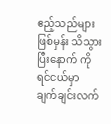ဧည့်သည်များဖြစ်မှန်း သိသွားပြီးနောက် ကိုရင်ငယ်မှာ ချက်ချင်းလက်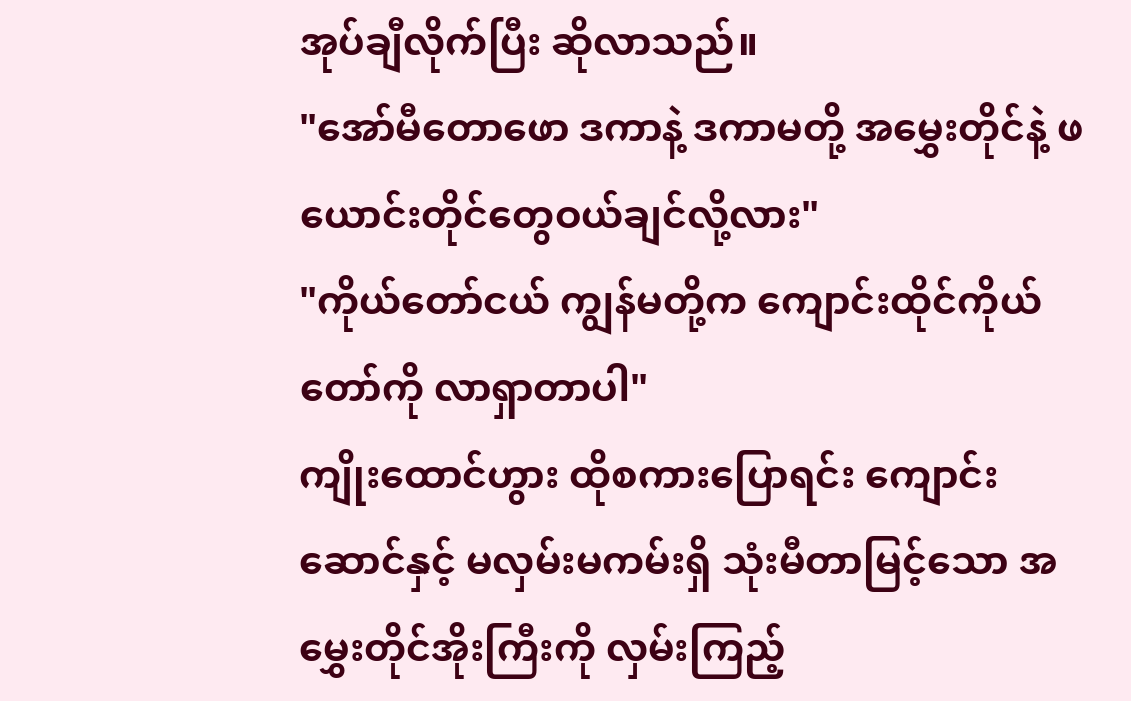အုပ်ချီလိုက်ပြီး ဆိုလာသည်။
"အော်မီတောဖော ဒကာနဲ့ ဒကာမတို့ အမွှေးတိုင်နဲ့ ဖယောင်းတိုင်တွေဝယ်ချင်လို့လား"
"ကိုယ်တော်ငယ် ကျွန်မတို့က ကျောင်းထိုင်ကိုယ်တော်ကို လာရှာတာပါ"
ကျိုးထောင်ဟွား ထိုစကားပြောရင်း ကျောင်းဆောင်နှင့် မလှမ်းမကမ်းရှိ သုံးမီတာမြင့်သော အမွှေးတိုင်အိုးကြီးကို လှမ်းကြည့်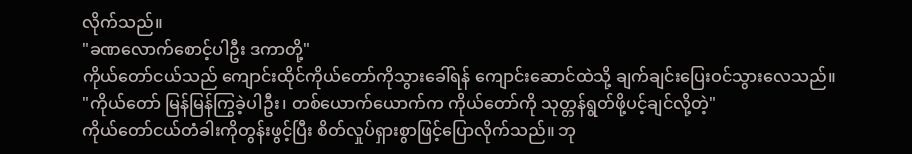လိုက်သည်။
"ခဏလောက်စောင့်ပါဦး ဒကာတို့"
ကိုယ်တော်ငယ်သည် ကျောင်းထိုင်ကိုယ်တော်ကိုသွားခေါ်ရန် ကျောင်းဆောင်ထဲသို့ ချက်ချင်းပြေးဝင်သွားလေသည်။
"ကိုယ်တော် မြန်မြန်ကြွခဲ့ပါဦး၊ တစ်ယောက်ယောက်က ကိုယ်တော်ကို သုတ္တန်ရွတ်ဖို့ပင့်ချင်လို့တဲ့"
ကိုယ်တော်ငယ်တံခါးကိုတွန်းဖွင့်ပြီး စိတ်လှုပ်ရှားစွာဖြင့်ပြောလိုက်သည်။ ဘု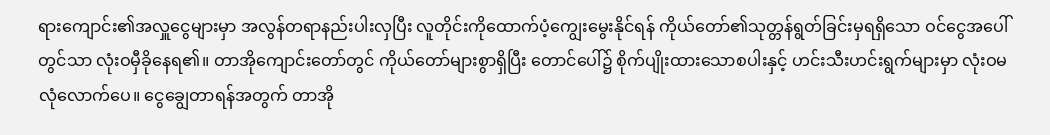ရားကျောင်း၏အလှူငွေများမှာ အလွန်တရာနည်းပါးလှပြီး လူတိုင်းကိုထောက်ပံ့ကျွေးမွေးနိုင်ရန် ကိုယ်တော်၏သုတ္တန်ရွတ်ခြင်းမှရရှိသော ဝင်ငွေအပေါ်တွင်သာ လုံးဝမှီခိုနေရ၏။ တာအိုကျောင်းတော်တွင် ကိုယ်တော်များစွာရှိပြီး တောင်ပေါ်၌ စိုက်ပျိုးထားသောစပါးနှင့် ဟင်းသီးဟင်းရွက်များမှာ လုံးဝမလုံလောက်ပေ။ ငွေချွေတာရန်အတွက် တာအို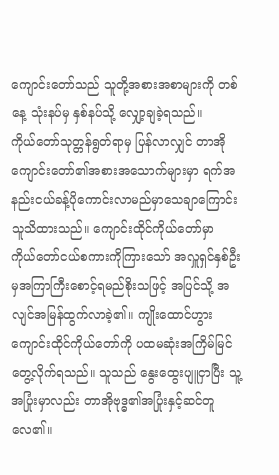ကျောင်းတော်သည် သူတို့အစားအစာများကို တစ်နေ့ သုံးနပ်မှ နှစ်နပ်သို့ လျှော့ချခဲ့ရသည်။
ကိုယ်တော်သုတ္တန်ရွတ်ရာမှ ပြန်လာလျှင် တာအိုကျောင်းတော်၏အစားအသောက်များမှာ ရက်အနည်းငယ်ခန့်ပိုကောင်းလာမည်မှာသေချာကြောင်း သူသိထားသည်။ ကျောင်းထိုင်ကိုယ်တော်မှာ ကိုယ်တော်ငယ်စကားကိုကြားသော် အလှူရှင်နှစ်ဦးမှအကြာကြီးစောင့်ရမည်စိုးသဖြင့် အပြင်သို့ အလျင်အမြန်ထွက်လာခဲ့၏။ ကျိုးထောင်ဟွား ကျောင်းထိုင်ကိုယ်တော်ကို ပထမဆုံးအကြိမ်မြင်တွေ့လိုက်ရသည်။ သူသည် နွေးထွေးပျူငှာပြီး သူ့အပြုံးမှာလည်း တာအိုဗုဒ္ဓ၏အပြုံးနှင့်ဆင်တူလေ၏။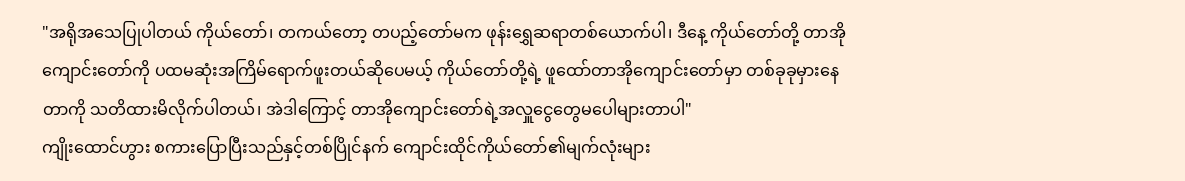"အရိုအသေပြုပါတယ် ကိုယ်တော်၊ တကယ်တော့ တပည့်တော်မက ဖုန်းရွှေဆရာတစ်ယောက်ပါ၊ ဒီနေ့ ကိုယ်တော်တို့ တာအိုကျောင်းတော်ကို ပထမဆုံးအကြိမ်ရောက်ဖူးတယ်ဆိုပေမယ့် ကိုယ်တော်တို့ရဲ့ ဖူထော်တာအိုကျောင်းတော်မှာ တစ်ခုခုမှားနေတာကို သတိထားမိလိုက်ပါတယ်၊ အဲဒါကြောင့် တာအိုကျောင်းတော်ရဲ့အလှူငွေတွေမပေါများတာပါ"
ကျိုးထောင်ဟွား စကားပြောပြီးသည်နှင့်တစ်ပြိုင်နက် ကျောင်းထိုင်ကိုယ်တော်၏မျက်လုံးများ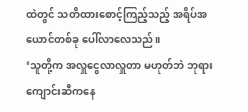ထဲတွင် သတိထားစောင့်ကြည့်သည့် အရိပ်အယောင်တစ်ခု ပေါ်လာလေသည်။
‘သူတို့က အလှူငွေလာလှူတာ မဟုတ်ဘဲ ဘုရားကျောင်းဆီကနေ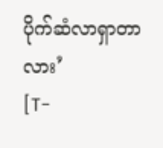ပိုက်ဆံလာရှာတာလား’
[T-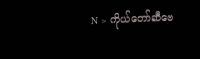N > ကိုယ်တော်ဆီဗေ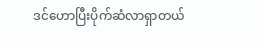ဒင်ဟောပြီးပိုက်ဆံလာရှာတယ်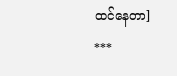ထင်နေတာ]
***